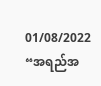01/08/2022
“အရည်အ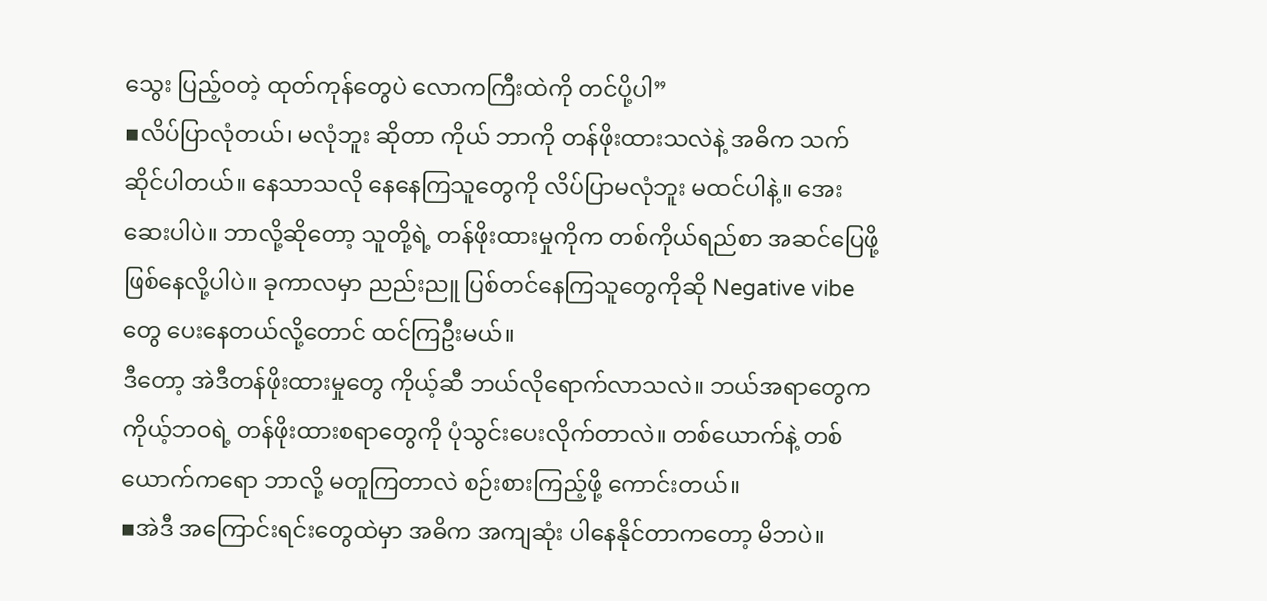သွေး ပြည့်ဝတဲ့ ထုတ်ကုန်တွေပဲ လောကကြီးထဲကို တင်ပို့ပါ”
▪လိပ်ပြာလုံတယ်၊ မလုံဘူး ဆိုတာ ကိုယ် ဘာကို တန်ဖိုးထားသလဲနဲ့ အဓိက သက်ဆိုင်ပါတယ်။ နေသာသလို နေနေကြသူတွေကို လိပ်ပြာမလုံဘူး မထင်ပါနဲ့။ အေးဆေးပါပဲ။ ဘာလို့ဆိုတော့ သူတို့ရဲ့ တန်ဖိုးထားမှုကိုက တစ်ကိုယ်ရည်စာ အဆင်ပြေဖို့ ဖြစ်နေလို့ပါပဲ။ ခုကာလမှာ ညည်းညူ ပြစ်တင်နေကြသူတွေကိုဆို Negative vibe တွေ ပေးနေတယ်လို့တောင် ထင်ကြဦးမယ်။
ဒီတော့ အဲဒီတန်ဖိုးထားမှုတွေ ကိုယ့်ဆီ ဘယ်လိုရောက်လာသလဲ။ ဘယ်အရာတွေက ကိုယ့်ဘဝရဲ့ တန်ဖိုးထားစရာတွေကို ပုံသွင်းပေးလိုက်တာလဲ။ တစ်ယောက်နဲ့ တစ်ယောက်ကရော ဘာလို့ မတူကြတာလဲ စဉ်းစားကြည့်ဖို့ ကောင်းတယ်။
▪အဲဒီ အကြောင်းရင်းတွေထဲမှာ အဓိက အကျဆုံး ပါနေနိုင်တာကတော့ မိဘပဲ။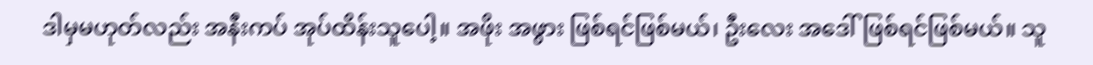ဒါမှမဟုတ်လည်း အနီးကပ် အုပ်ထိန်းသူပေါ့။ အဖိုး အဖွား ဖြစ်ရင်ဖြစ်မယ်၊ ဦးလေး အဒေါ်ဖြစ်ရင်ဖြစ်မယ်။ သူ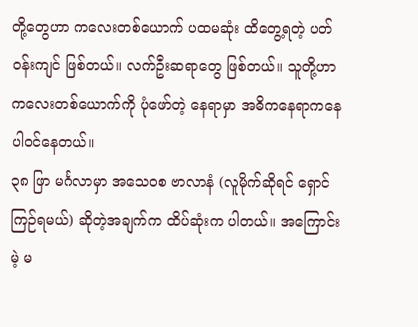တို့တွေဟာ ကလေးတစ်ယောက် ပထမဆုံး ထိတွေ့ရတဲ့ ပတ်ဝန်းကျင် ဖြစ်တယ်။ လက်ဦးဆရာတွေ ဖြစ်တယ်။ သူတို့ဟာ ကလေးတစ်ယောက်ကို ပုံဖော်တဲ့ နေရာမှာ အဓိကနေရာကနေ ပါဝင်နေတယ်။
၃၈ ဖြာ မင်္ဂလာမှာ အသေဝစ ဗာလာနံ (လူမိုက်ဆိုရင် ရှောင်ကြဉ်ရမယ်) ဆိုတဲ့အချက်က ထိပ်ဆုံးက ပါတယ်။ အကြောင်းမဲ့ မ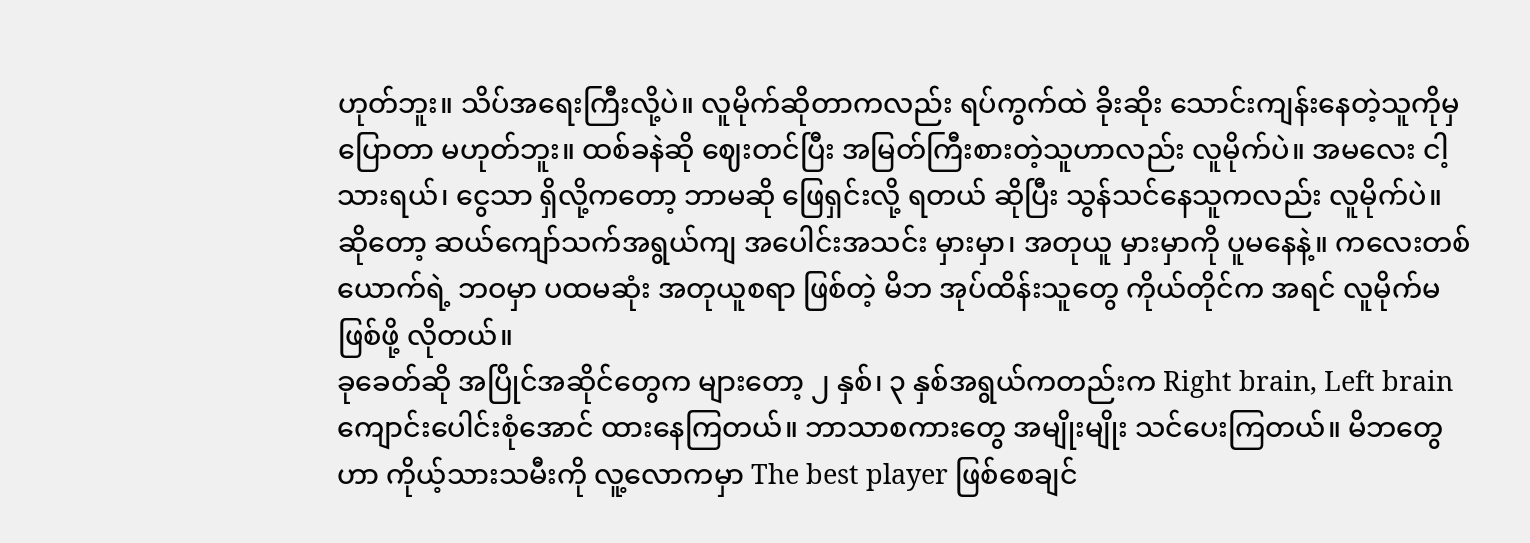ဟုတ်ဘူး။ သိပ်အရေးကြီးလို့ပဲ။ လူမိုက်ဆိုတာကလည်း ရပ်ကွက်ထဲ ခိုးဆိုး သောင်းကျန်းနေတဲ့သူကိုမှ ပြောတာ မဟုတ်ဘူး။ ထစ်ခနဲဆို ဈေးတင်ပြီး အမြတ်ကြီးစားတဲ့သူဟာလည်း လူမိုက်ပဲ။ အမလေး ငါ့သားရယ်၊ ငွေသာ ရှိလို့ကတော့ ဘာမဆို ဖြေရှင်းလို့ ရတယ် ဆိုပြီး သွန်သင်နေသူကလည်း လူမိုက်ပဲ။ ဆိုတော့ ဆယ်ကျော်သက်အရွယ်ကျ အပေါင်းအသင်း မှားမှာ၊ အတုယူ မှားမှာကို ပူမနေနဲ့။ ကလေးတစ်ယောက်ရဲ့ ဘဝမှာ ပထမဆုံး အတုယူစရာ ဖြစ်တဲ့ မိဘ အုပ်ထိန်းသူတွေ ကိုယ်တိုင်က အရင် လူမိုက်မဖြစ်ဖို့ လိုတယ်။
ခုခေတ်ဆို အပြိုင်အဆိုင်တွေက များတော့ ၂ နှစ်၊ ၃ နှစ်အရွယ်ကတည်းက Right brain, Left brain ကျောင်းပေါင်းစုံအောင် ထားနေကြတယ်။ ဘာသာစကားတွေ အမျိုးမျိုး သင်ပေးကြတယ်။ မိဘတွေဟာ ကိုယ့်သားသမီးကို လူ့လောကမှာ The best player ဖြစ်စေချင်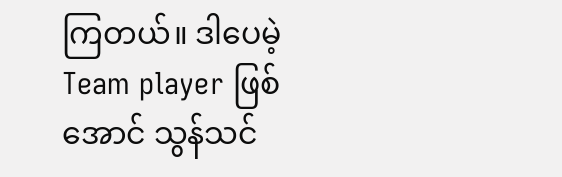ကြတယ်။ ဒါပေမဲ့ Team player ဖြစ်အောင် သွန်သင်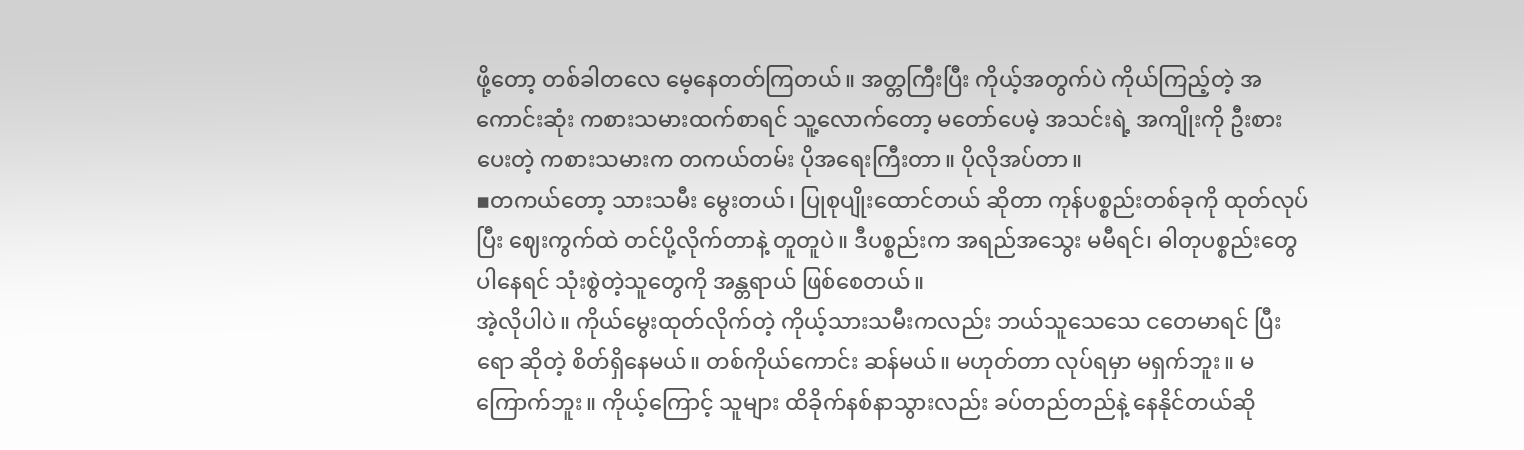ဖို့တော့ တစ်ခါတလေ မေ့နေတတ်ကြတယ်။ အတ္တကြီးပြီး ကိုယ့်အတွက်ပဲ ကိုယ်ကြည့်တဲ့ အကောင်းဆုံး ကစားသမားထက်စာရင် သူ့လောက်တော့ မတော်ပေမဲ့ အသင်းရဲ့ အကျိုးကို ဦးစားပေးတဲ့ ကစားသမားက တကယ်တမ်း ပိုအရေးကြီးတာ။ ပိုလိုအပ်တာ။
▪တကယ်တော့ သားသမီး မွေးတယ်၊ ပြုစုပျိုးထောင်တယ် ဆိုတာ ကုန်ပစ္စည်းတစ်ခုကို ထုတ်လုပ်ပြီး ဈေးကွက်ထဲ တင်ပို့လိုက်တာနဲ့ တူတူပဲ။ ဒီပစ္စည်းက အရည်အသွေး မမီရင်၊ ဓါတုပစ္စည်းတွေ ပါနေရင် သုံးစွဲတဲ့သူတွေကို အန္တရာယ် ဖြစ်စေတယ်။
အဲ့လိုပါပဲ။ ကိုယ်မွေးထုတ်လိုက်တဲ့ ကိုယ့်သားသမီးကလည်း ဘယ်သူသေသေ ငတေမာရင် ပြီးရော ဆိုတဲ့ စိတ်ရှိနေမယ်။ တစ်ကိုယ်ကောင်း ဆန်မယ်။ မဟုတ်တာ လုပ်ရမှာ မရှက်ဘူး။ မကြောက်ဘူး။ ကိုယ့်ကြောင့် သူများ ထိခိုက်နစ်နာသွားလည်း ခပ်တည်တည်နဲ့ နေနိုင်တယ်ဆို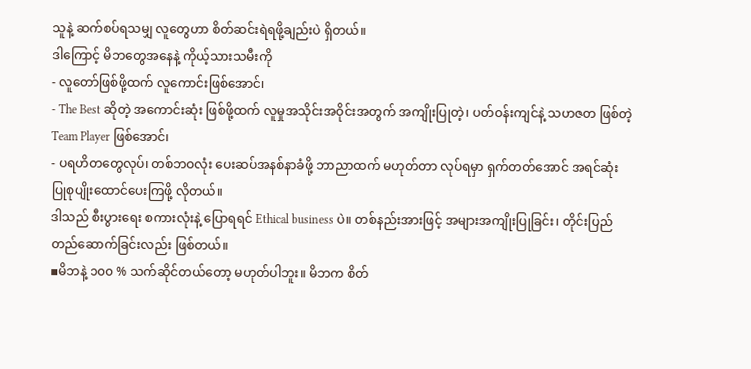သူနဲ့ ဆက်စပ်ရသမျှ လူတွေဟာ စိတ်ဆင်းရဲရဖို့ချည်းပဲ ရှိတယ်။
ဒါကြောင့် မိဘတွေအနေနဲ့ ကိုယ့်သားသမီးကို
- လူတော်ဖြစ်ဖို့ထက် လူကောင်းဖြစ်အောင်၊
- The Best ဆိုတဲ့ အကောင်းဆုံး ဖြစ်ဖို့ထက် လူမှုအသိုင်းအဝိုင်းအတွက် အကျိုးပြုတဲ့၊ ပတ်ဝန်းကျင်နဲ့ သဟဇတ ဖြစ်တဲ့ Team Player ဖြစ်အောင်၊
- ပရဟိတတွေလုပ်၊ တစ်ဘဝလုံး ပေးဆပ်အနစ်နာခံဖို့ ဘာညာထက် မဟုတ်တာ လုပ်ရမှာ ရှက်တတ်အောင် အရင်ဆုံး ပြုစုပျိုးထောင်ပေးကြဖို့ လိုတယ်။
ဒါသည် စီးပွားရေး စကားလုံးနဲ့ ပြောရရင် Ethical business ပဲ။ တစ်နည်းအားဖြင့် အများအကျိုးပြုခြင်း၊ တိုင်းပြည်တည်ဆောက်ခြင်းလည်း ဖြစ်တယ်။
▪မိဘနဲ့ ၁၀၀ % သက်ဆိုင်တယ်တော့ မဟုတ်ပါဘူး။ မိဘက စိတ်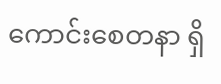ကောင်းစေတနာ ရှိ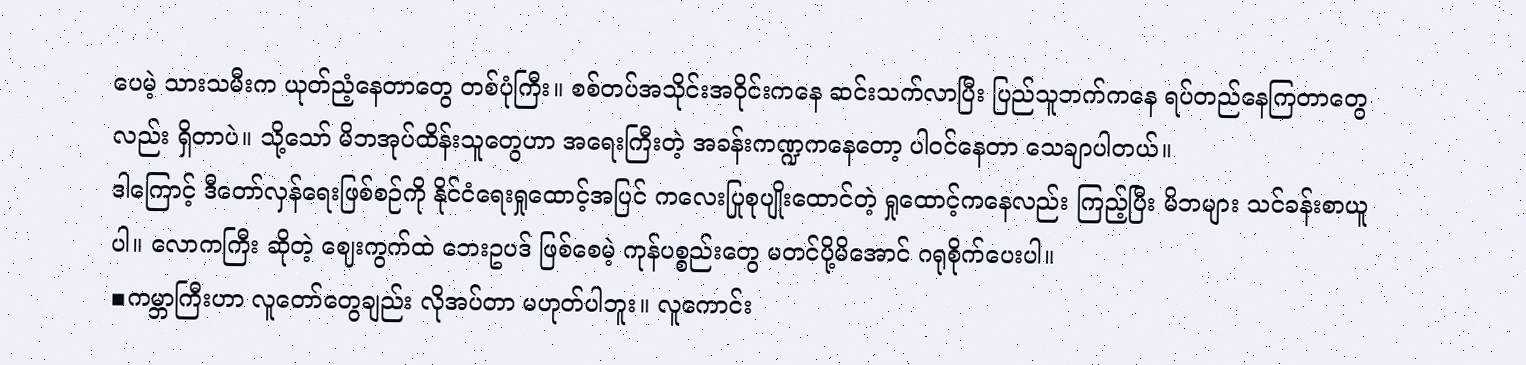ပေမဲ့ သားသမီးက ယုတ်ညံ့နေတာတွေ တစ်ပုံကြီး။ စစ်တပ်အသိုင်းအဝိုင်းကနေ ဆင်းသက်လာပြီး ပြည်သူဘက်ကနေ ရပ်တည်နေကြတာတွေလည်း ရှိတာပဲ။ သို့သော် မိဘအုပ်ထိန်းသူတွေဟာ အရေးကြီးတဲ့ အခန်းကဏ္ဍကနေတော့ ပါဝင်နေတာ သေချာပါတယ်။
ဒါကြောင့် ဒီတော်လှန်ရေးဖြစ်စဉ်ကို နိုင်ငံရေးရှုထောင့်အပြင် ကလေးပြုစုပျိုးထောင်တဲ့ ရှုထောင့်ကနေလည်း ကြည့်ပြီး မိဘများ သင်ခန်းစာယူပါ။ လောကကြီး ဆိုတဲ့ ဈေးကွက်ထဲ ဘေးဥပဒ် ဖြစ်စေမဲ့ ကုန်ပစ္စည်းတွေ မတင်ပို့မိအောင် ဂရုစိုက်ပေးပါ။
▪ကမ္ဘာကြီးဟာ လူတော်တွေချည်း လိုအပ်တာ မဟုတ်ပါဘူး။ လူကောင်း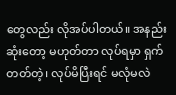တွေလည်း လိုအပ်ပါတယ်။ အနည်းဆုံးတော့ မဟုတ်တာ လုပ်ရမှာ ရှက်တတ်တဲ့၊ လုပ်မိပြီးရင် မလုံမလဲ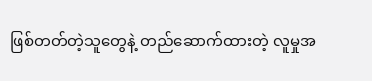ဖြစ်တတ်တဲ့သူတွေနဲ့ တည်ဆောက်ထားတဲ့ လူမှုအ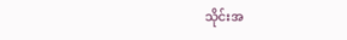သိုင်းအ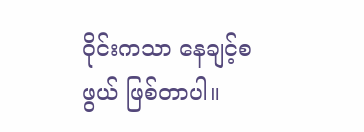ဝိုင်းကသာ နေချင့်စဖွယ် ဖြစ်တာပါ။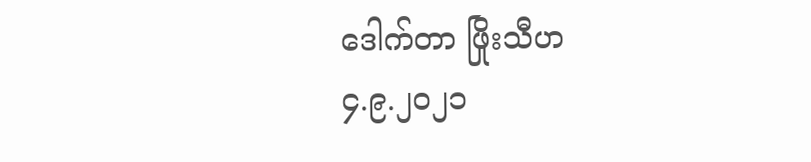ဒေါက်တာ ဖြိုးသီဟ
၄.၉.၂၀၂၁